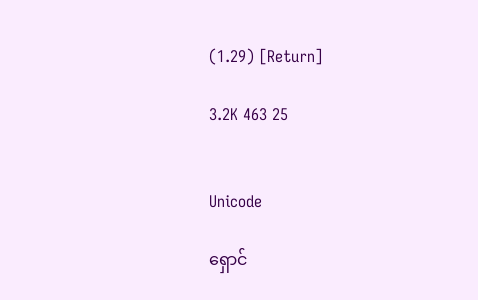(1.29) [Return]

3.2K 463 25


Unicode

ရှောင်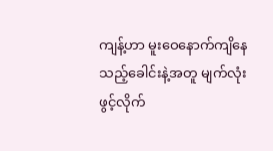ကျန့်ဟာ မူးဝေနောက်ကျိနေသည့်ခေါင်းနဲ့အတူ မျက်လုံးဖွင့်လိုက်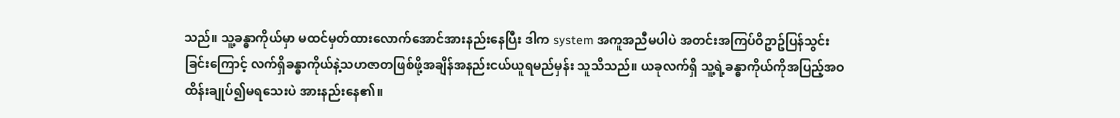သည်။ သူ့ခန္ဓာကိုယ်မှာ မထင်မှတ်ထားလောက်အောင်အားနည်းနေပြီး ဒါက system အကူအညီမပါပဲ အတင်းအကြပ်ဝိဥာဥ်ပြန်သွင်းခြင်းကြောင့် လက်ရှိခန္ဓာကိုယ်နဲ့သဟဇာတဖြစ်ဖို့အချိန်အနည်းငယ်ယူရမည်မှန်း သူသိသည်။ ယခုလက်ရှိ သူ့ရဲ့ခန္ဓာကိုယ်ကိုအပြည့်အဝထိန်းချုပ်၍မရသေးပဲ အားနည်းနေ၏။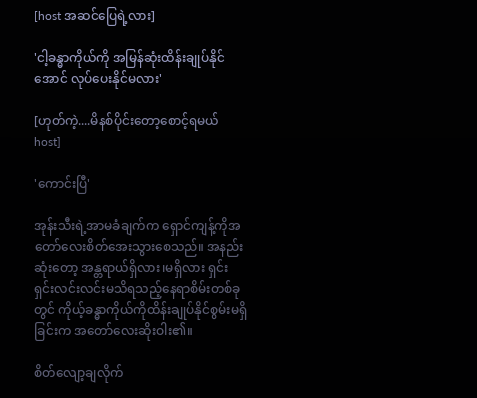[host အဆင်ပြေရဲ့လား]

'ငါ့ခန္ဓာကိုယ်ကို အမြန်ဆုံးထိန်းချုပ်နိုင်အောင် လုပ်ပေးနိုင်မလား'

[ဟုတ်ကဲ့....မိနစ်ပိုင်းတော့စောင့်ရမယ် host]

'ကောင်းပြီ'

အုန်းသီးရဲ့အာမခံချက်က ရှောင်ကျန့်ကိုအတော်လေးစိတ်အေးသွားစေသည်။ အနည်းဆုံးတော့ အန္တရာယ်ရှိလား၊မရှိလား ရှင်းရှင်းလင်းလင်းမသိရသည့်နေရာစိမ်းတစ်ခုတွင် ကိုယ့်ခန္ဓာကိုယ်ကိုထိန်းချုပ်နိုင်စွမ်းမရှိခြင်းက အတော်လေးဆိုးဝါး၏။

စိတ်လျော့ချလိုက်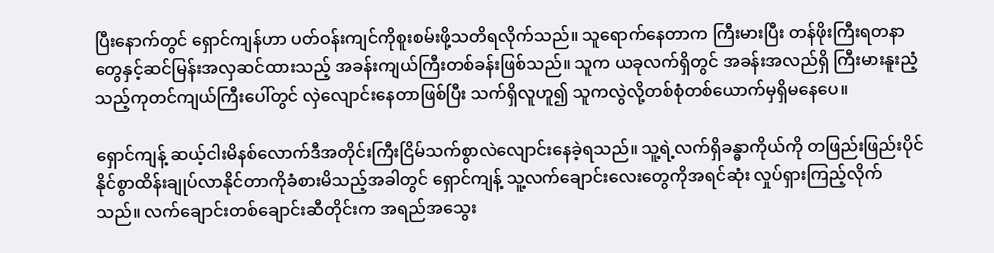ပြီးနောက်တွင် ရှောင်ကျန်ဟာ ပတ်ဝန်းကျင်ကိုစူးစမ်းဖို့သတိရလိုက်သည်။ သူရောက်နေတာက ကြီးမားပြီး တန်ဖိုးကြီးရတနာတွေနှင့်ဆင်မြန်းအလှဆင်ထားသည့် အခန်းကျယ်ကြီးတစ်ခန်းဖြစ်သည်။ သူက ယခုလက်ရှိတွင် အခန်းအလည်ရှိ ကြီးမားနူးညံ့သည့်ကုတင်ကျယ်ကြီးပေါ်တွင် လှဲလျောင်းနေတာဖြစ်ပြီး သက်ရှိလူဟူ၍ သူကလွဲလို့တစ်စုံတစ်ယောက်မှရှိမနေပေ။

ရှောင်ကျန့် ဆယ့်ငါးမိနစ်လောက်ဒီအတိုင်းကြီးငြိမ်သက်စွာလဲလျောင်းနေခဲ့ရသည်။ သူ့ရဲ့လက်ရှိခန္ဓာကိုယ်ကို တဖြည်းဖြည်းပိုင်နိုင်စွာထိန်းချုပ်လာနိုင်တာကိုခံစားမိသည့်အခါတွင် ရှောင်ကျန့် သူ့လက်ချောင်းလေးတွေကိုအရင်ဆုံး လှုပ်ရှားကြည့်လိုက်သည်။ လက်ချောင်းတစ်ချောင်းဆီတိုင်းက အရည်အသွေး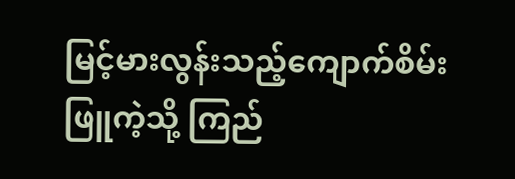မြင့်မားလွန်းသည့်ကျောက်စိမ်းဖြူကဲ့သို့ ကြည်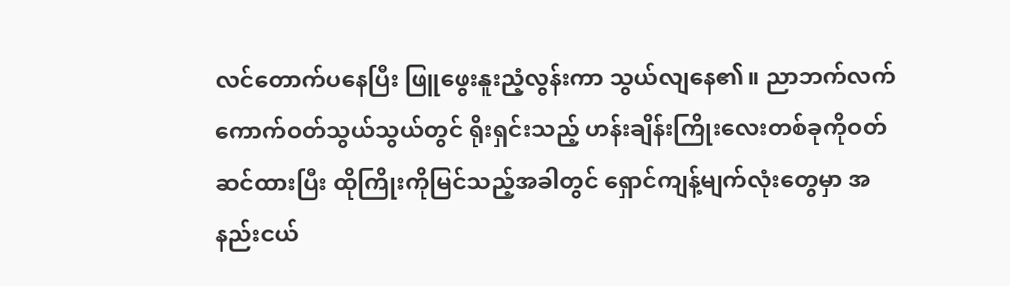လင်တောက်ပနေပြီး ဖြူဖွေးနူးညံ့လွန်းကာ သွယ်လျနေ၏။ ညာဘက်လက်ကောက်ဝတ်သွယ်သွယ်တွင် ရိုးရှင်းသည့် ဟန်းချိန်းကြိုးလေးတစ်ခုကိုဝတ်ဆင်ထားပြီး ထိုကြိုးကိုမြင်သည့်အခါတွင် ရှောင်ကျန့်မျက်လုံးတွေမှာ အနည်းငယ်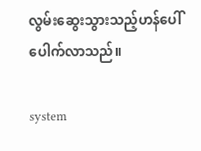လွမ်းဆွေးသွားသည့်ဟန်ပေါ်ပေါက်လာသည်။

system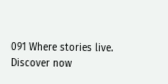091 Where stories live. Discover now